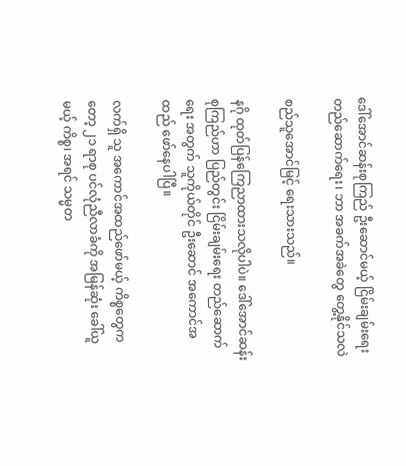ဒေါ်အောင်ဆန်းစုကြည် ဦးဆောင်မယ့် ငြိမ်းချမ်းရေး တည်ဆောက်ရေး၊ ဘာ အခက်အခဲတွေ တွေ့နိုင်သလဲ

စည်သူအောင်မြင့် ရေးသားသည်။

နဂို ထုတ်ပြန်ကြေညာထားသလိုပါပဲ။ ဒေါ်အောင်ဆန်းစုကြည်ဟာ ပြည်တွင်း ငြိမ်းချမ်းရေး တည်ဆောက်ရေး အတွက် သူကိုယ်တိုင် ဦးဆောင် အကောင်အထည် ဖော်နေပါပြီ။

လက်ရှိ သူ အကောင်အထည်ဖော်မယ့် ကိစ္စတွေကတော့ ၂၁ ရာစု ပင်လုံညီလာခံကို အမြန်ဆုံး ခေါ်ယူမယ့် ကိစ္စ၊ အရင် သမ္မတ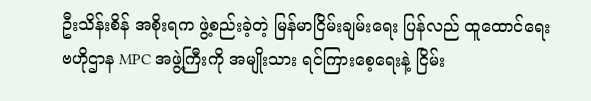ဦးသိန်းစိန် အစိုးရက ဖွဲ့စည်းခဲ့တဲ့ မြန်မာငြိမ်းချမ်းရေး ပြန်လည် ထူထောင်ရေး ဗဟိုဌာန MPC အဖွဲ့ကြီးကို အမျိုးသား ရင်ကြားစေ့ရေးနဲ့ ငြိမ်း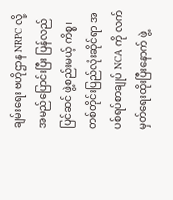ချမ်းရေး ဗဟိုဌာန NRPC လို့ အမည်ပြောင်းပြီး ပြန်လည် ပြင်ဆင် ဖွဲ့စည်းမယ့် ကိစ္စ၊ တစ်တိုင်းပြည်လုံးဆိုင်ရာ အပစ်ရပ်စာချုပ် NCA ကို လက်မှတ်ရေးထိုးပြီးနောက် ဖွဲ့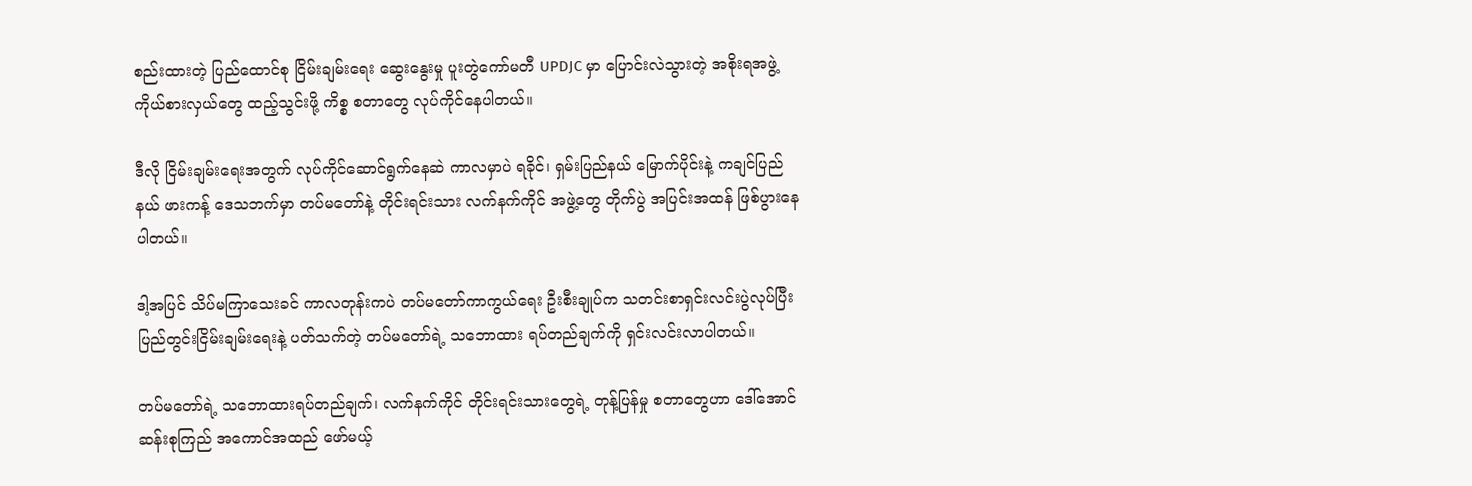စည်းထားတဲ့ ပြည်ထောင်စု ငြိမ်းချမ်းရေး ဆွေးနွေးမှု ပူးတွဲကော်မတီ UPDJC မှာ ပြောင်းလဲသွားတဲ့ အစိုးရအဖွဲ့ ကိုယ်စားလှယ်တွေ ထည့်သွင်းဖို့ ကိစ္စ စတာတွေ လုပ်ကိုင်နေပါတယ်။

ဒီလို ငြိမ်းချမ်းရေးအတွက် လုပ်ကိုင်ဆောင်ရွက်နေဆဲ ကာလမှာပဲ ရခိုင်၊ ရှမ်းပြည်နယ် မြောက်ပိုင်းနဲ့ ကချင်ပြည်နယ် ဖားကန့် ဒေသဘက်မှာ တပ်မတော်နဲ့ တိုင်းရင်းသား လက်နက်ကိုင် အဖွဲ့တွေ တိုက်ပွဲ အပြင်းအထန် ဖြစ်ပွားနေပါတယ်။

ဒါ့အပြင် သိပ်မကြာသေးခင် ကာလတုန်းကပဲ တပ်မတော်ကာကွယ်ရေး ဦးစီးချုပ်က သတင်းစာရှင်းလင်းပွဲလုပ်ပြီး ပြည်တွင်းငြိမ်းချမ်းရေးနဲ့ ပတ်သက်တဲ့ တပ်မတော်ရဲ့ သဘောထား ရပ်တည်ချက်ကို ရှင်းလင်းလာပါတယ်။

တပ်မတော်ရဲ့ သဘောထားရပ်တည်ချက်၊ လက်နက်ကိုင် တိုင်းရင်းသားတွေရဲ့ တုန့်ပြန်မှု စတာတွေဟာ ဒေါ်အောင်ဆန်းစုကြည် အကောင်အထည် ဖော်မယ့်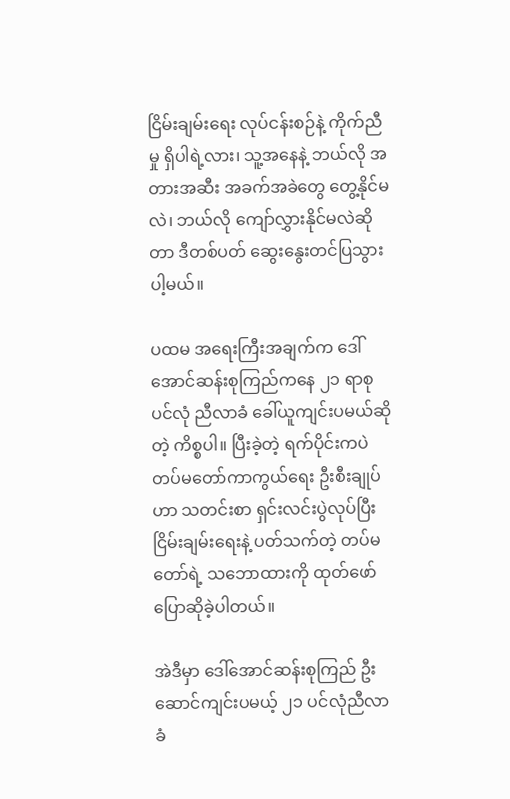ငြိမ်းချမ်းရေး လုပ်ငန်းစဉ်နဲ့ ကိုက်ညီမှု ရှိပါရဲ့လား၊ သူ့အနေနဲ့ ဘယ်လို အတားအဆီး အခက်အခဲတွေ တွေ့နိုင်မလဲ၊ ဘယ်လို ကျော်လွှားနိုင်မလဲဆိုတာ ဒီတစ်ပတ် ဆွေးနွေးတင်ပြသွားပါ့မယ်။

ပထမ အရေးကြီးအချက်က ဒေါ်အောင်ဆန်းစုကြည်ကနေ ၂၁ ရာစု ပင်လုံ ညီလာခံ ခေါ်ယူကျင်းပမယ်ဆိုတဲ့ ကိစ္စပါ။ ပြီးခဲ့တဲ့ ရက်ပိုင်းကပဲ တပ်မတော်ကာကွယ်ရေး ဦးစီးချုပ်ဟာ သတင်းစာ ရှင်းလင်းပွဲလုပ်ပြီး ငြိမ်းချမ်းရေးနဲ့ ပတ်သက်တဲ့ တပ်မတော်ရဲ့ သဘောထားကို ထုတ်ဖော်ပြောဆိုခဲ့ပါတယ်။

အဲဒီမှာ ဒေါ်အောင်ဆန်းစုကြည် ဦးဆောင်ကျင်းပမယ့် ၂၁ ပင်လုံညီလာခံ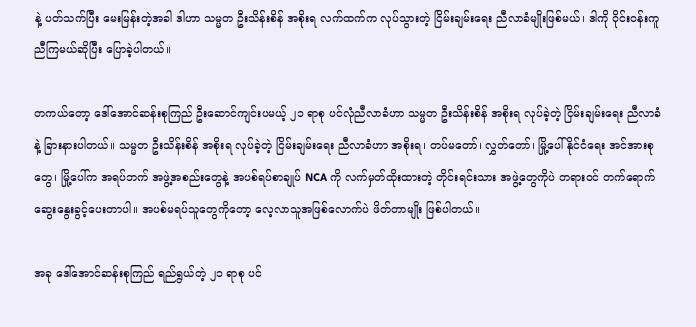နဲ့ ပတ်သက်ပြီး မေးမြန်းတဲ့အခါ ဒါဟာ သမ္မတ ဦးသိန်းစိန် အစိုးရ လက်ထက်က လုပ်သွားတဲ့ ငြိမ်းချမ်းရေး ညီလာခံမျိုးဖြစ်မယ်၊ ဒါကို ဝိုင်းဝန်းကူညီကြမယ်ဆိုပြီး ပြောခဲ့ပါတယ်။

တကယ်တော့ ဒေါ်အောင်ဆန်းစုကြည် ဦးဆောင်ကျင်းပမယ့် ၂၁ ရာစု ပင်လုံညီလာခံဟာ သမ္မတ ဦးသိန်းစိန် အစိုးရ လုပ်ခဲ့တဲ့ ငြိမ်းချမ်းရေး ညီလာခံနဲ့ ခြားနားပါတယ်။ သမ္မတ ဦးသိန်းစိန် အစိုးရ လုပ်ခဲ့တဲ့ ငြိမ်းချမ်းရေး ညီလာခံဟာ အစိုးရ၊ တပ်မတော်၊ လွှတ်တော်၊ မြို့ပေါ် နိုင်ငံရေး အင်အားစုတွေ၊ မြို့ပေါ်က အရပ်ဘက် အဖွဲ့အစည်းတွေနဲ့ အပစ်ရပ်စာချုပ် NCA ကို လက်မှတ်ထိုးထားတဲ့ တိုင်းရင်းသား အဖွဲ့တွေကိုပဲ တရားဝင် တက်ရောက် ဆွေးနွေးခွင့်ပေးတာပါ။ အပစ်မရပ်သူတွေကိုတော့ လေ့လာသူအဖြစ်လောက်ပဲ ဖိတ်တာမျိုး ဖြစ်ပါတယ်။

အခု ဒေါ်အောင်ဆန်းစုကြည် ရည်ရွယ်တဲ့ ၂၁ ရာစု ပင်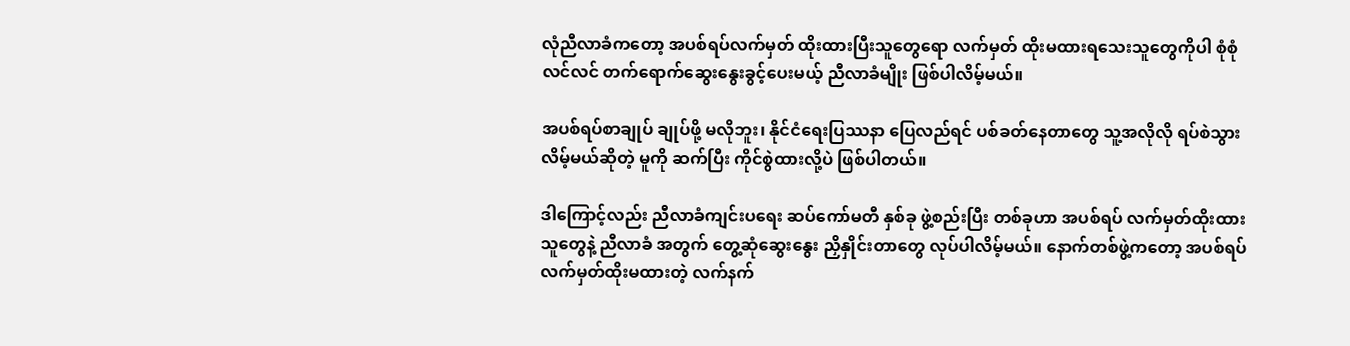လုံညီလာခံကတော့ အပစ်ရပ်လက်မှတ် ထိုးထားပြီးသူတွေရော လက်မှတ် ထိုးမထားရသေးသူတွေကိုပါ စုံစုံလင်လင် တက်ရောက်ဆွေးနွေးခွင့်ပေးမယ့် ညီလာခံမျိုး ဖြစ်ပါလိမ့်မယ်။

အပစ်ရပ်စာချုပ် ချုပ်ဖို့ မလိုဘူး၊ နိုင်ငံရေးပြဿနာ ပြေလည်ရင် ပစ်ခတ်နေတာတွေ သူ့အလိုလို ရပ်စဲသွားလိမ့်မယ်ဆိုတဲ့ မူကို ဆက်ပြီး ကိုင်စွဲထားလို့ပဲ ဖြစ်ပါတယ်။

ဒါကြောင့်လည်း ညီလာခံကျင်းပရေး ဆပ်ကော်မတီ နှစ်ခု ဖွဲ့စည်းပြီး တစ်ခုဟာ အပစ်ရပ် လက်မှတ်ထိုးထားသူတွေနဲ့ ညီလာခံ အတွက် တွေ့ဆုံဆွေးနွေး ညှိနှိုင်းတာတွေ လုပ်ပါလိမ့်မယ်။ နောက်တစ်ဖွဲ့ကတော့ အပစ်ရပ် လက်မှတ်ထိုးမထားတဲ့ လက်နက်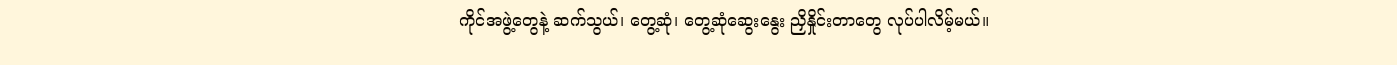ကိုင်အဖွဲ့တွေနဲ့ ဆက်သွယ်၊ တွေ့ဆုံ၊ တွေ့ဆုံဆွေးနွေး ညှိနှိုင်းတာတွေ လုပ်ပါလိမ့်မယ်။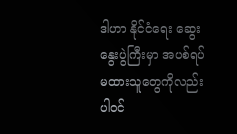ဒါဟာ နိုင်ငံရေး ဆွေးနွေးပွဲကြီးမှာ အပစ်ရပ် မထားသူတွေကိုလည်း ပါဝင်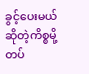ခွင့်ပေးမယ် ဆိုတဲ့ကိစ္စမို့ တပ်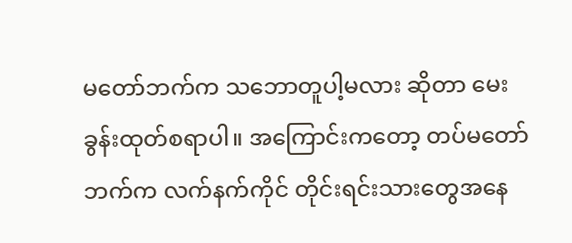မတော်ဘက်က သဘောတူပါ့မလား ဆိုတာ မေးခွန်းထုတ်စရာပါ။ အကြောင်းကတော့ တပ်မတော်ဘက်က လက်နက်ကိုင် တိုင်းရင်းသားတွေအနေ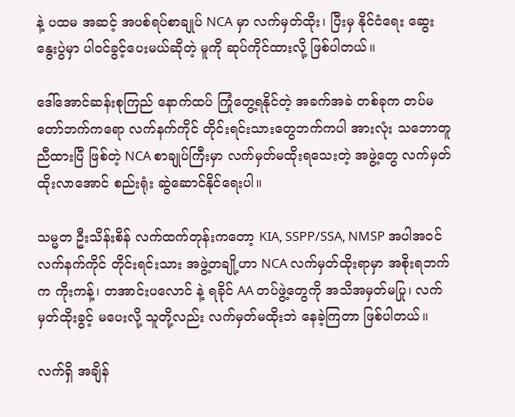နဲ့ ပထမ အဆင့် အပစ်ရပ်စာချုပ် NCA မှာ လက်မှတ်ထိုး၊ ပြီးမှ နိုင်ငံရေး ဆွေးနွေးပွဲမှာ ပါဝင်ခွင့်ပေးမယ်ဆိုတဲ့ မူကို ဆုပ်ကိုင်ထားလို့ ဖြစ်ပါတယ်။

ဒေါ်အောင်ဆန်းစုကြည် နောက်ထပ် ကြုံတွေ့ရနိုင်တဲ့ အခက်အခဲ တစ်ခုက တပ်မတော်ဘက်ကရော လက်နက်ကိုင် တိုင်းရင်းသားတွေဘက်ကပါ အားလုံး သဘောတူညီထားပြီ ဖြစ်တဲ့ NCA စာချုပ်ကြီးမှာ လက်မှတ်မထိုးရသေးတဲ့ အဖွဲ့တွေ လက်မှတ် ထိုးလာအောင် စည်းရုံး ဆွဲဆောင်နိုင်ရေးပါ။

သမ္မတ ဦးသိန်းစိန် လက်ထက်တုန်းကတော့ KIA, SSPP/SSA, NMSP အပါအဝင် လက်နက်ကိုင် တိုင်းရင်းသား အဖွဲ့တချို့ဟာ NCA လက်မှတ်ထိုးရာမှာ အစိုးရဘက်က ကိုးကန့်၊ တအာင်းပလောင် နဲ့ ရခိုင် AA တပ်ဖွဲ့တွေကို အသိအမှတ်မပြု၊ လက်မှတ်ထိုးခွင့် မပေးလို့ သူတို့လည်း လက်မှတ်မထိုးဘဲ နေခဲ့ကြတာ ဖြစ်ပါတယ်။

လက်ရှိ အချိန်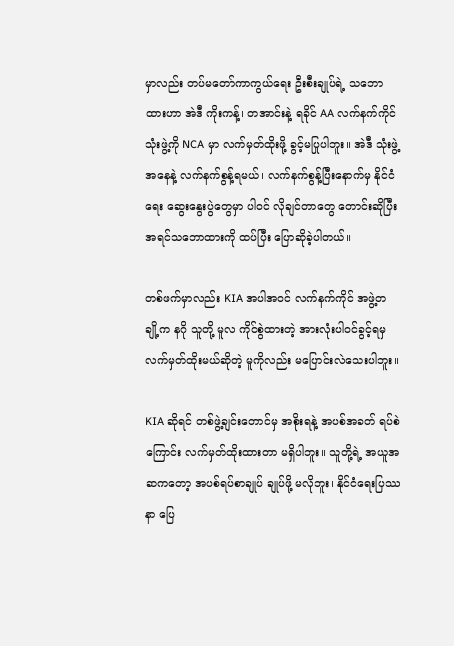မှာလည်း တပ်မတော်ကာကွယ်ရေး ဦးစီးချုပ်ရဲ့ သဘောထားဟာ အဲဒီ ကိုးကန့်၊ တအာင်းနဲ့ ရခိုင် AA လက်နက်ကိုင် သုံးဖွဲ့ကို NCA မှာ လက်မှတ်ထိုးဖို့ ခွင့်မပြုပါဘူး။ အဲဒီ သုံးဖွဲ့အနေနဲ့ လက်နက်စွန့်ရမယ်၊ လက်နက်စွန့်ပြီးနောက်မှ နိုင်ငံရေး ဆွေးနွေးပွဲတွေမှာ ပါဝင် လိုချင်တာတွေ တောင်းဆိုပြီး အရင်သဘောထားကို ထပ်ပြီး ပြောဆိုခဲ့ပါတယ်။

တစ်ဖက်မှာလည်း KIA အပါအဝင် လက်နက်ကိုင် အဖွဲ့တချို့က နဂို သူတို့ မူလ ကိုင်စွဲထားတဲ့ အားလုံးပါဝင်ခွင့်ရမှ လက်မှတ်ထိုးမယ်ဆိုတဲ့ မူကိုလည်း မပြောင်းလဲသေးပါဘူး။

KIA ဆိုရင် တစ်ဖွဲ့ချင်းတောင်မှ အစိုးရနဲ့ အပစ်အခတ် ရပ်စဲကြောင်း လက်မှတ်ထိုးထားတာ မရှိပါဘူး။ သူတို့ရဲ့ အယူအဆကတော့ အပစ်ရပ်စာချုပ် ချုပ်ဖို့ မလိုဘူး၊ နိုင်ငံရေးပြဿ     နာ ပြေ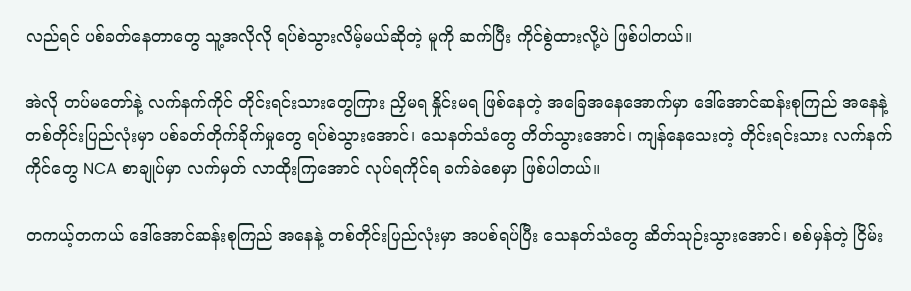လည်ရင် ပစ်ခတ်နေတာတွေ သူ့အလိုလို ရပ်စဲသွားလိမ့်မယ်ဆိုတဲ့ မူကို ဆက်ပြီး ကိုင်စွဲထားလို့ပဲ ဖြစ်ပါတယ်။

အဲလို တပ်မတော်နဲ့ လက်နက်ကိုင် တိုင်းရင်းသားတွေကြား ညှိမရ နှိုင်းမရ ဖြစ်နေတဲ့ အခြေအနေအောက်မှာ ဒေါ်အောင်ဆန်းစုကြည် အနေနဲ့ တစ်တိုင်းပြည်လုံးမှာ ပစ်ခတ်တိုက်ခိုက်မှုတွေ ရပ်စဲသွားအောင်၊ သေနတ်သံတွေ တိတ်သွားအောင်၊ ကျန်နေသေးတဲ့ တိုင်းရင်းသား လက်နက်ကိုင်တွေ NCA စာချုပ်မှာ လက်မှတ် လာထိုးကြအောင် လုပ်ရကိုင်ရ ခက်ခဲစေမှာ ဖြစ်ပါတယ်။

တကယ့်တကယ် ဒေါ်အောင်ဆန်းစုကြည် အနေနဲ့ တစ်တိုင်းပြည်လုံးမှာ အပစ်ရပ်ပြီး သေနတ်သံတွေ ဆိတ်သုဉ်းသွားအောင်၊ စစ်မှန်တဲ့ ငြိမ်း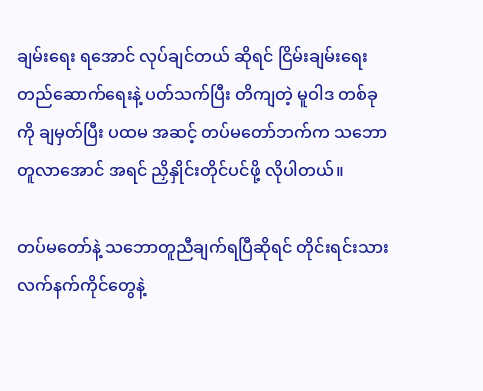ချမ်းရေး ရအောင် လုပ်ချင်တယ် ဆိုရင် ငြိမ်းချမ်းရေး တည်ဆောက်ရေးနဲ့ ပတ်သက်ပြီး တိကျတဲ့ မူဝါဒ တစ်ခုကို ချမှတ်ပြီး ပထမ အဆင့် တပ်မတော်ဘက်က သဘောတူလာအောင် အရင် ညှိနှိုင်းတိုင်ပင်ဖို့ လိုပါတယ်။

တပ်မတော်နဲ့ သဘောတူညီချက်ရပြီဆိုရင် တိုင်းရင်းသား လက်နက်ကိုင်တွေနဲ့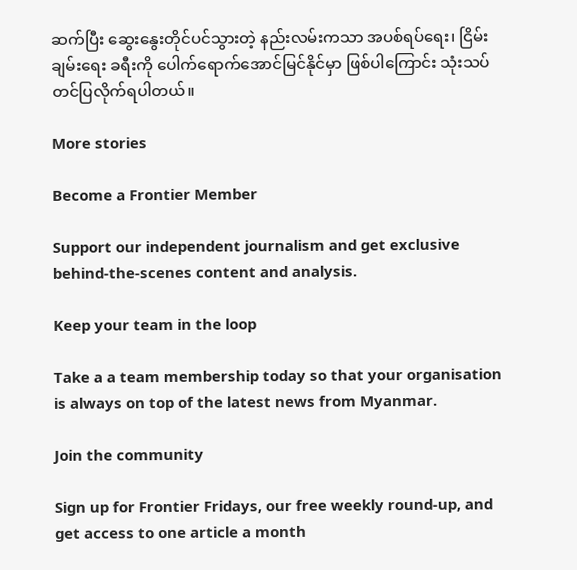ဆက်ပြီး ဆွေးနွေးတိုင်ပင်သွားတဲ့ နည်းလမ်းကသာ အပစ်ရပ်ရေး၊ ငြိမ်းချမ်းရေး ခရီးကို ပေါက်ရောက်အောင်မြင်နိုင်မှာ ဖြစ်ပါကြောင်း သုံးသပ်တင်ပြလိုက်ရပါတယ်။

More stories

Become a Frontier Member

Support our independent journalism and get exclusive behind-the-scenes content and analysis.

Keep your team in the loop

Take a a team membership today so that your organisation is always on top of the latest news from Myanmar.

Join the community

Sign up for Frontier Fridays, our free weekly round-up, and get access to one article a month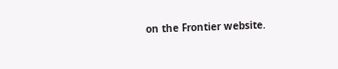on the Frontier website.